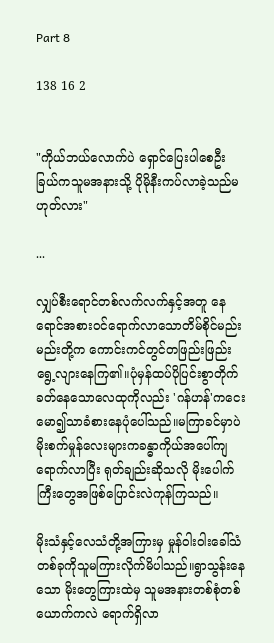Part 8

138 16 2


"ကိုယ်ဘယ်လောက်ပဲ ရှောင်ပြေးပါစေဦး
ခြယ်ကသူမအနားသို့ ပိုမိုနီးကပ်လာခဲ့သည်မဟုတ်လား"

...

လျှပ်စီးရောင်တစ်လက်လက်နှင့်အတူ နေရောင်အစားဝင်ရောက်လာသောတိမ်စိုင်မည်းမည်းတို့က ကောင်းကင်တွင်တဖြည်းဖြည်းရွေ့လျားနေကြ၏။ပုံမှန်ထပ်ပိုပြင်းစွာတိုက်ခတ်နေသောလေထုကိုလည်း 'ဂန်ဟန်'ကငေးမော၍သာခံစားနေပုံပေါ်သည်။မကြာခင်မှာပဲ မိုးစက်မှုန်လေးများကခန္ဓာကိုယ်အပေါ်ကျရောက်လာပြီး ရုတ်ချည်းဆိုသလို မိုးပေါက်ကြီးတွေအဖြစ်ပြောင်းလဲကုန်ကြသည်။

မိုးသံနှင့်လေသံတို့အကြားမှ မှုန်ဝါးဝါးခေါ်သံတစ်ခုကိုသူမကြားလိုက်မိပါသည်။ရွာသွန်းနေသော မိုးတွေကြားထဲမှ သူမအနားတစ်စုံတစ်ယောက်ကလဲ ရောက်ရှိလာ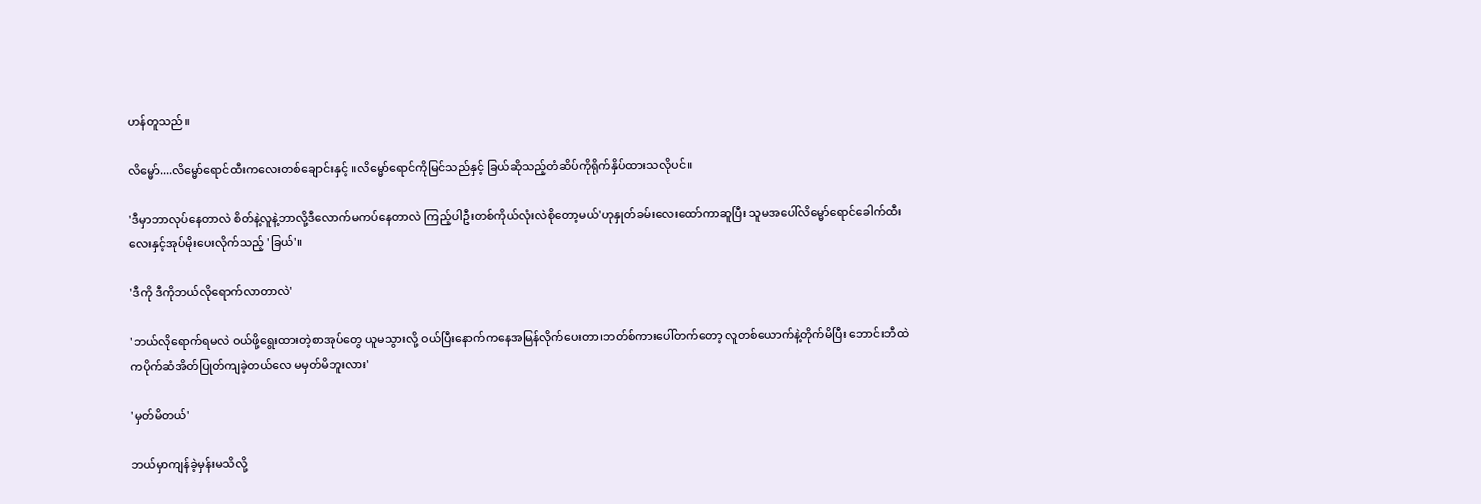ဟန်တူသည်။

လိမ္မော်....လိမ္မော်ရောင်ထီးကလေးတစ်ချောင်းနှင့် ။လိမ္မော်ရောင်ကိုမြင်သည်နှင့် ခြယ်ဆိုသည့်တံဆိပ်ကိုရိုက်နှိပ်ထားသလိုပင်။

'ဒီမှာဘာလုပ်နေတာလဲ စိတ်နဲ့လူနဲ့ဘာလို့ဒီလောက်မကပ်နေတာလဲ ကြည့်ပါဦးတစ်ကိုယ်လုံးလဲစိုတော့မယ်'ဟုနှုတ်ခမ်းလေးထော်ကာဆူပြီး သူမအပေါ်လိမ္မော်ရောင်ခေါက်ထီးလေးနှင့်အုပ်မိုးပေးလိုက်သည့် 'ခြယ်'။

'ဒီကို ဒီကိုဘယ်လိုရောက်လာတာလဲ'

'ဘယ်လိုရောက်ရမလဲ ဝယ်ဖို့ရွေးထားတဲ့စာအုပ်တွေ ယူမသွားလို့ ဝယ်ပြီးနောက်ကနေအမြန်လိုက်ပေးတာ၊ဘတ်စ်ကားပေါ်တက်တော့ လူတစ်ယောက်နဲ့တိုက်မိပြီး ဘောင်းဘီထဲကပိုက်ဆံအိတ်ပြုတ်ကျခဲ့တယ်လေ မမှတ်မိဘူးလား'

'မှတ်မိတယ်'

ဘယ်မှာကျန်ခဲ့မှန်းမသိလို့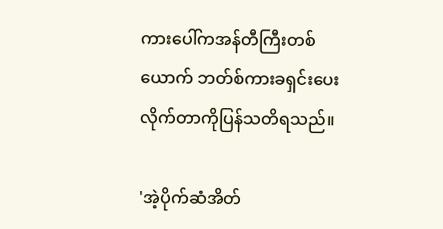ကားပေါ်ကအန်တီကြီးတစ်ယောက် ဘတ်စ်ကားခရှင်းပေးလိုက်တာကိုပြန်သတိရသည်။

'အဲ့ပိုက်ဆံအိတ်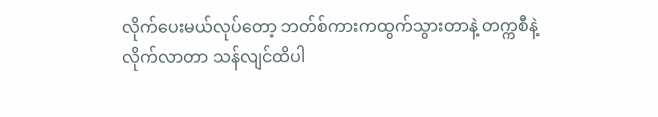လိုက်ပေးမယ်လုပ်တော့ ဘတ်စ်ကားကထွက်သွားတာနဲ့ တက္ကစီနဲ့လိုက်လာတာ သန်လျင်ထိပါ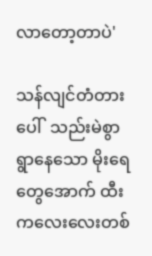လာတော့တာပဲ'

သန်လျင်တံတားပေါ်  သည်းမဲစွာရွာနေသော မိုးရေတွေအောက် ထီးကလေးလေးတစ်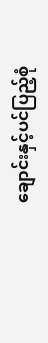ချောင်းနှင့်ပင်ပြည့်စုံ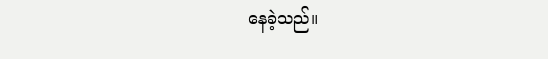နေခဲ့သည်။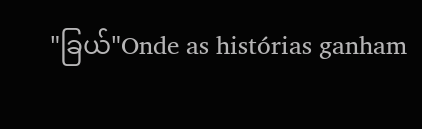"ခြယ်"Onde as histórias ganham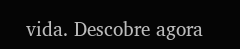vida. Descobre agora